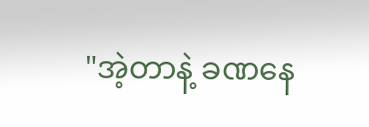"အဲ့တာနဲ့ ခဏနေ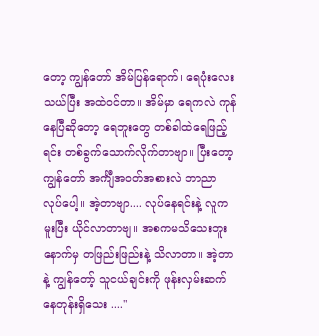တော့ ကျွန်တော် အိမ်ပြန်ရောက်၊ ရေပုံးလေးသယ်ပြီး အထဲဝင်တာ။ အိမ်မှာ ရေကလဲ ကုန်နေပြီဆိုတော့ ရေဘူးတွေ တစ်ခါထဲရေဖြည့်ရင်း တစ်ခွက်သောက်လိုက်တာဗျာ။ ပြီးတော့ ကျွန်တော် အင်္ကျီအဝတ်အစားလဲ ဘာညာ လုပ်ပေါ့။ အဲ့တာဗျာ.... လုပ်နေရင်းနဲ့ လူက မူးပြီး ယိုင်လာတာဗျ။ အစကမသိသေးဘူး နောက်မှ တဖြည်းဖြည်းနဲ့ သိလာတာ။ အဲ့တာနဲ့ ကျွန်တော့် သူငယ်ချင်းကို ဖုန်းလှမ်းဆက်နေတုန်းရှိသေး ...."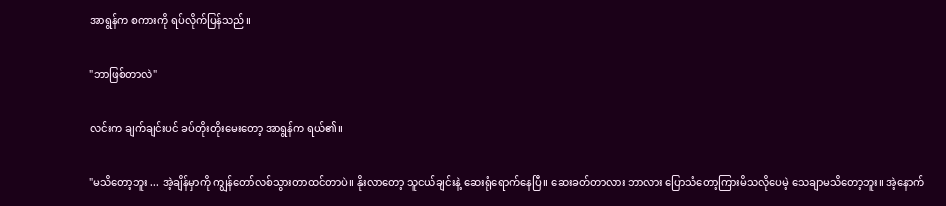အာရွန်က စကားကို ရပ်လိုက်ပြန်သည်။

"ဘာဖြစ်တာလဲ"

လင်းက ချက်ချင်းပင် ခပ်တိုးတိုးမေးတော့ အာရွန်က ရယ်၏။

"မသိတော့ဘူး ... အဲ့ချိန်မှာကို ကျွန်တော်လစ်သွားတာထင်တာပဲ။ နိုးလာတော့ သူငယ်ချင်းနဲ့ ဆေးရုံရောက်နေပြီ။ ‌ဆေးခတ်တာလား ဘာလား ပြောသံတော့ကြားမိသလိုပေမဲ့ သေချာမသိတော့ဘူး။ အဲ့နောက်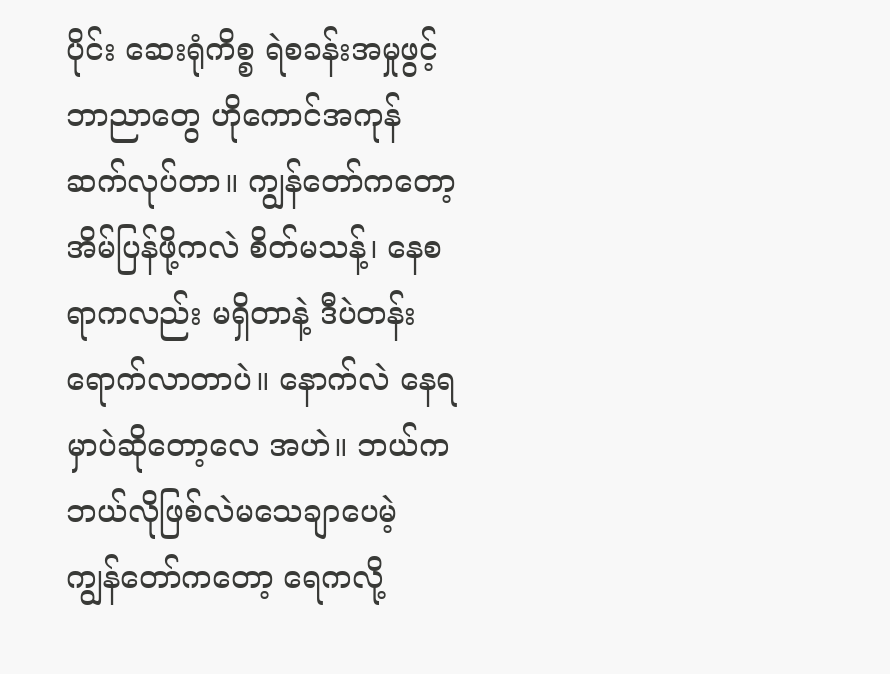ပိုင်း ဆေးရုံကိစ္စ ရဲစခန်းအမှုဖွင့်ဘာညာတွေ ဟိုကောင်အကုန်ဆက်လုပ်တာ။ ကျွန်တော်ကတော့ အိမ်ပြန်ဖို့ကလဲ စိတ်မသန့်၊ နေစရာကလည်း မရှိတာနဲ့ ဒီပဲတန်းရောက်လာတာပဲ။ နောက်လဲ နေရမှာပဲဆိုတော့လေ အဟဲ။ ဘယ်ကဘယ်လိုဖြစ်လဲမသေချာပေမဲ့ ကျွန်တော်ကတော့ ရေကလို့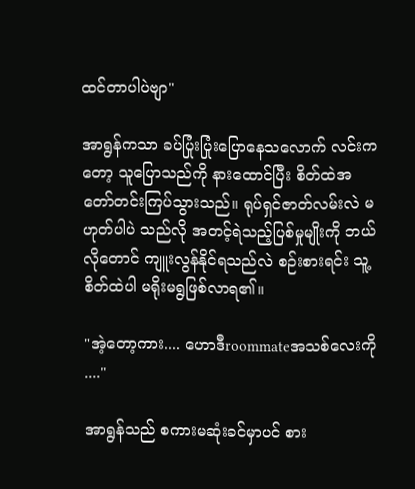ထင်တာပါပဲဗျာ"

အာရွန်ကသာ ခပ်ပြုံးပြုံးပြောနေသလောက် လင်းကတော့ သူပြောသည်ကို နားထောင်ပြီး စိတ်ထဲအတော်တင်းကြပ်သွားသည်။ ရုပ်ရှင်ဇာတ်လမ်းလဲ မဟုတ်ပါပဲ သည်လို အတင့်ရဲသည့်ပြစ်မှုမျိုးကို ဘယ်လိုတောင် ကျူးလွန်နိုင်ရသည်လဲ စဉ်းစားရင်း သူ့စိတ်ထဲပါ မရိုးမရွဖြစ်လာရ၏။

"အဲ့တော့ကား.... ဟောဒီroommateအသစ်လေးကို ...."

အာရွန်သည် စကားမဆုံးခင်မှာပင် စား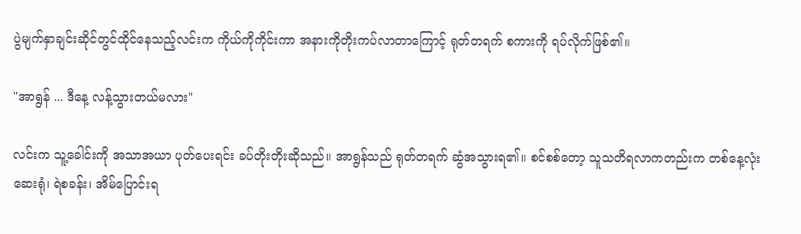ပွဲမျက်နှာချင်းဆိုင်တွင်ထိုင်‌နေသည့်လင်းက ကိုယ်ကိုကိုင်းကာ အနားကိုတိုးကပ်လာတာကြောင့် ရုတ်တရက် စကားကို ရပ်လိုက်ဖြစ်၏။

"အာရွန် ... ဒီနေ့ လန့်သွားတယ်မလား"

လင်းက သူ့ခေါင်းကို အသာအယာ ပုတ်ပေးရင်း ခပ်တိုးတိုးဆိုသည်။ အာရွန်သည် ရုတ်တရက် ဆွံအသွားရ၏။ စင်စစ်တော့ သူသတိရလာကတည်းက တစ်နေ့လုံး ဆေးရုံ၊ ရဲစခန်း၊ အိမ်ပြောင်းရ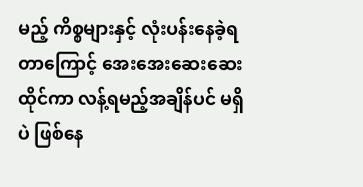မည့် ကိစ္စများနှင့် လုံးပန်းနေခဲ့ရတာကြောင့် အေး‌အေးဆေးဆေးထိုင်ကာ လန့်ရမည့်အချိန်ပင် မရှိပဲ ဖြစ်နေ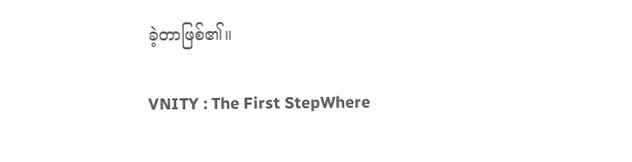ခဲ့တာဖြစ်၏။

VNITY : The First StepWhere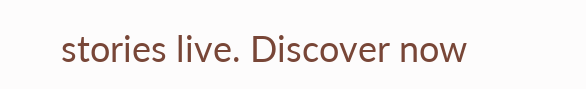stories live. Discover now